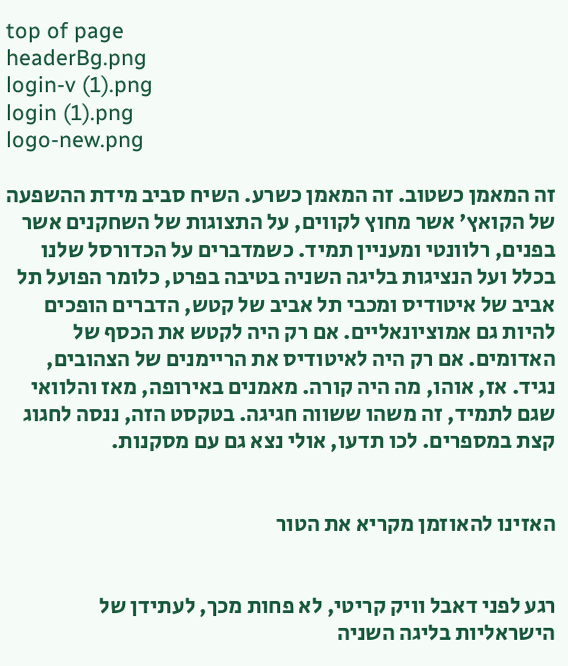top of page
headerBg.png
login-v (1).png
login (1).png
logo-new.png

זה המאמן כשטוב. זה המאמן כשרע. השיח סביב מידת ההשפעה של הקואץ' אשר מחוץ לקווים, על התצוגות של השחקנים אשר בפנים, רלוונטי ומעניין תמיד. כשמדברים על הכדורסל שלנו בכלל ועל הנציגות בליגה השניה בטיבה בפרט, כלומר הפועל תל אביב של איטודיס ומכבי תל אביב של קטש, הדברים הופכים להיות גם אמוציונאליים. אם רק היה לקטש את הכסף של האדומים. אם רק היה לאיטודיס את הריימנים של הצהובים, נגיד. אז, אוהו, מה היה קורה. מאמנים באירופה, מאז והלוואי שגם לתמיד, זה משהו ששווה חגיגה. בטקסט הזה, ננסה לחגוג קצת במספרים. לכו תדעו, אולי נצא גם עם מסקנות.


האזינו להאוזמן מקריא את הטור


רגע לפני דאבל וויק קריטי, לא פחות מכך, לעתידן של הישראליות בליגה השניה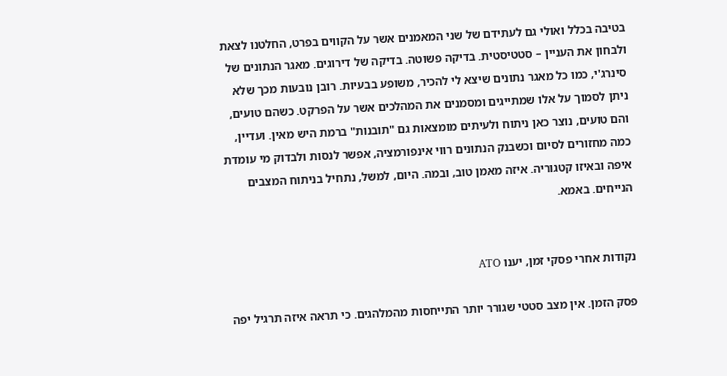בטיבה בכלל ואולי גם לעתידם של שני המאמנים אשר על הקווים בפרט, החלטנו לצאת ולבחון את העניין – סטטיסטית. בדיקה פשוטה. בדיקה של דירוגים. מאגר הנתונים של סינרג'י, כמו כל מאגר נתונים שיצא לי להכיר, משופע בבעיות. רובן נובעות מכך שלא ניתן לסמוך על אלו שמתייגים ומסמנים את המהלכים אשר על הפרקט. כשהם טועים, והם טועים, נוצר כאן ניתוח ולעיתים מומצאות גם "תובנות" ברמת היש מאין. ועדיין, כמה מחזורים לסיום וכשבנק הנתונים רווי אינפורמציה, אפשר לנסות ולבדוק מי עומדת איפה ובאיזו קטגוריה. איזה מאמן טוב, ובמה. היום, למשל, נתחיל בניתוח המצבים הנייחים. באמא.


נקודות אחרי פסקי זמן, יענו ATO

פסק הזמן. אין מצב סטטי שגורר יותר התייחסות מהמלהגים. כי תראה איזה תרגיל יפה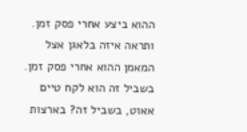ההוא ביצע אחרי פסק זמן. ותראה איזה בלאגן אצל המאמן ההוא אחרי פסק זמן. בשביל זה הוא לקח טיים אאוט, בשביל זה? בארצות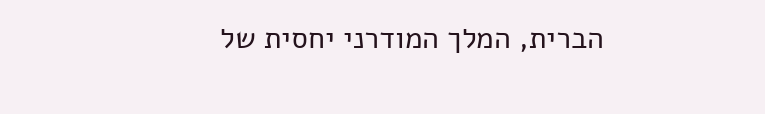הברית, המלך המודרני יחסית של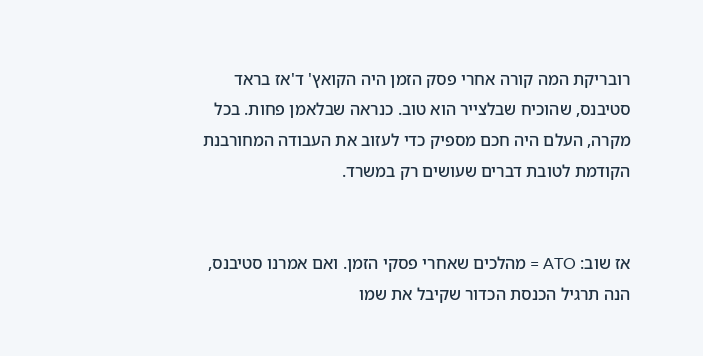רובריקת המה קורה אחרי פסק הזמן היה הקואץ' ד'אז בראד סטיבנס, שהוכיח שבלצייר הוא טוב. כנראה שבלאמן פחות. בכל מקרה, העלם היה חכם מספיק כדי לעזוב את העבודה המחורבנת הקודמת לטובת דברים שעושים רק במשרד.


אז שוב: ATO = מהלכים שאחרי פסקי הזמן. ואם אמרנו סטיבנס, הנה תרגיל הכנסת הכדור שקיבל את שמו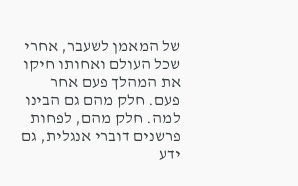של המאמן לשעבר, אחרי שכל העולם ואחותו חיקו את המהלך פעם אחר פעם. חלק מהם גם הבינו למה. חלק מהם, לפחות פרשנים דוברי אנגלית, גם ידע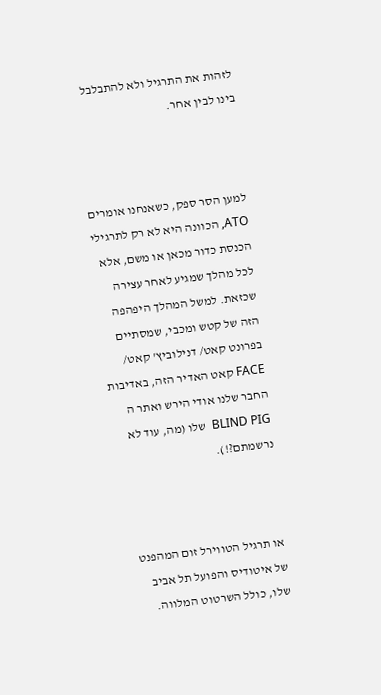לזהות את התרגיל ולא להתבלבל בינו לבין אחר.



למען הסר ספק, כשאנחנו אומרים ATO, הכוונה היא לא רק לתרגילי הכנסת כדור מכאן או משם, אלא לכל מהלך שמגיע לאחר עצירה שכזאת. למשל המהלך היפהפה הזה של קטש ומכבי, שמסתיים בפרונט קאט/ דנילוביץ' קאט/ FACE קאט האדיר הזה, באדיבות החבר שלנו אודי הירש ואתר ה BLIND PIG  שלו (מה, עוד לא נרשמתם?!).



או תרגיל הטווירל זום המהפנט של איטודיס והפועל תל אביב שלו, כולל השרטוט המלווה.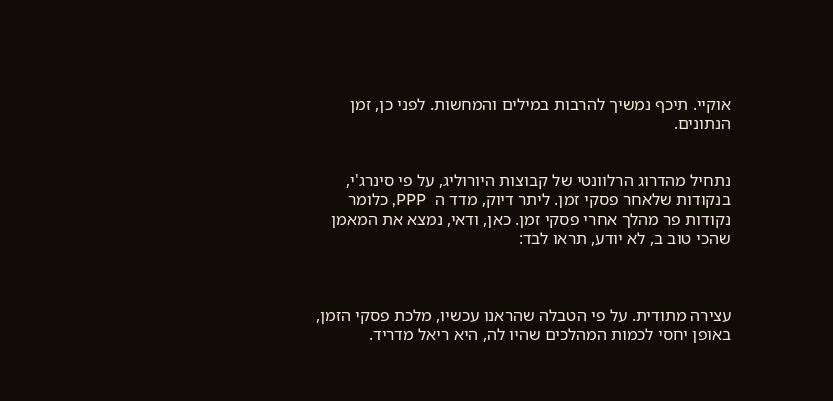אוקיי. תיכף נמשיך להרבות במילים והמחשות. לפני כן, זמן הנתונים.


נתחיל מהדרוג הרלוונטי של קבוצות היורוליג, על פי סינרג'י, בנקודות שלאחר פסקי זמן. ליתר דיוק, מדד ה  PPP, כלומר נקודות פר מהלך אחרי פסקי זמן. כאן, ודאי, נמצא את המאמן שהכי טוב ב, לא יודע, תראו לבד:



עצירה מתודית. על פי הטבלה שהראנו עכשיו, מלכת פסקי הזמן, באופן יחסי לכמות המהלכים שהיו לה, היא ריאל מדריד.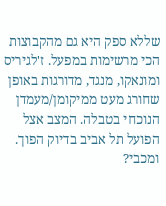שללא ספק היא גם מהקבוצות הכי מרשימות במפעל. ז'לגיריס ומונאקו, מנגד, מדורגות באופן שחורג מעט ממיקומן/מעמדן הנוכחי בטבלה. המצב אצל הפועל תל אביב בדיוק הפוך. ומכבי?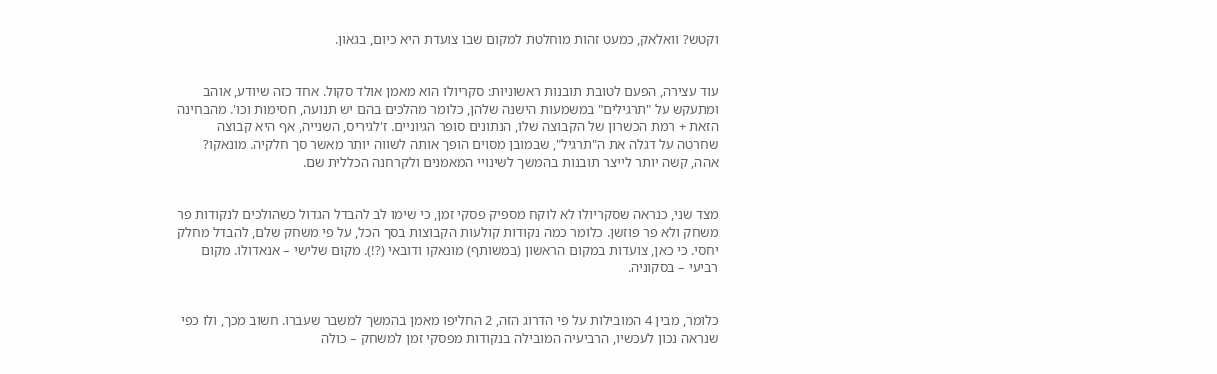וקטש? וואלאק, כמעט זהות מוחלטת למקום שבו צועדת היא כיום, בגאון.


עוד עצירה, הפעם לטובת תובנות ראשוניות: סקריולו הוא מאמן אולד סקול. אחד כזה שיודע, אוהב ומתעקש על "תרגילים" במשמעות הישנה שלהן, כלומר מהלכים בהם יש תנועה, חסימות וכו'. מהבחינה הזאת + רמת הכשרון של הקבוצה שלו, הנתונים סופר הגיוניים. ז'לגיריס, השנייה, אף היא קבוצה שחרטה על דגלה את ה"תרגיל", שבמובן מסוים הופך אותה לשווה יותר מאשר סך חלקיה. מונאקו? אהה, קשה יותר לייצר תובנות בהמשך לשינויי המאמנים ולקרחנה הכללית שם.


מצד שני, כנראה שסקריולו לא לוקח מספיק פסקי זמן, כי שימו לב להבדל הגדול כשהולכים לנקודות פר משחק ולא פר פוזשן. כלומר כמה נקודות קולעות הקבוצות בסך הכל, על פי משחק שלם, להבדל מחלק יחסי. כי כאן, צועדות במקום הראשון (במשותף) מונאקו ודובאי (?!). מקום שלישי – אנאדולו. מקום רביעי – בסקוניה.


כלומר, מבין 4 המובילות על פי הדרוג הזה, 2 החליפו מאמן בהמשך למשבר שעברו. חשוב מכך, ולו כפי שנראה נכון לעכשיו, הרביעיה המובילה בנקודות מפסקי זמן למשחק – כולה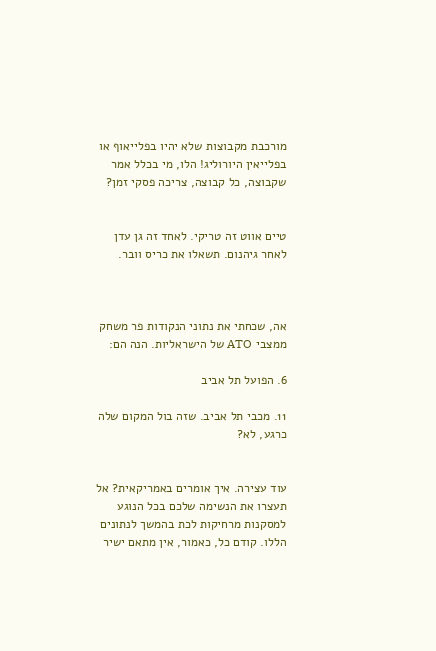מורכבת מקבוצות שלא יהיו בפלייאוף או בפלייאין היורוליג! הלו, מי בכלל אמר שקבוצה, כל קבוצה, צריכה פסקי זמן?


טיים אווט זה טריקי. לאחד זה גן עדן לאחר גיהנום. תשאלו את כריס וובר.



אה, שכחתי את נתוני הנקודות פר משחק ממצבי ATO של הישראליות. הנה הם:

6. הפועל תל אביב

11. מכבי תל אביב. שזה בול המקום שלה כרגע, לא?


עוד עצירה. איך אומרים באמריקאית? אל תעצרו את הנשימה שלכם בכל הנוגע למסקנות מרחיקות לכת בהמשך לנתונים הללו. קודם כל, כאמור, אין מתאם ישיר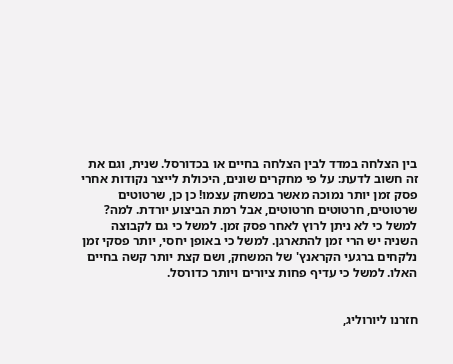בין הצלחה במדד לבין הצלחה בחיים או בכדורסל. שנית, וגם את זה חשוב לדעת: על פי מחקרים שונים, היכולת לייצר נקודות אחרי פסק זמן יותר נמוכה מאשר במשחק עצמו! כן כן, שרטוטים שרטוטים, חרטוטים חרטוטים, אבל רמת הביצוע יורדת. למה? למשל כי לא ניתן לרוץ לאחר פסק זמן. למשל כי גם לקבוצה השניה יש הרי זמן להתארגן. למשל כי באופן יחסי, יותר פסקי זמן נלקחים ברגעי הקראנץ' של המשחק, ושם קצת יותר קשה בחיים האלו. למשל כי עדיף פחות ציורים ויותר כדורסל.


חזרנו ליורוליג,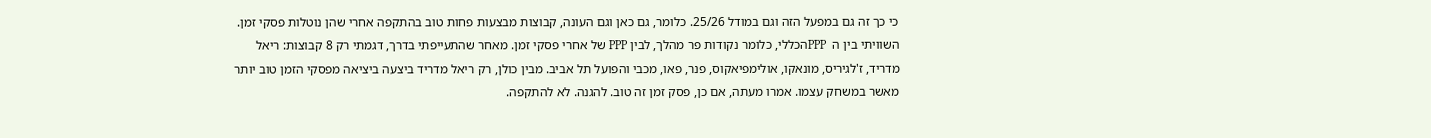כי כך זה גם במפעל הזה וגם במודל 25/26. כלומר, גם כאן וגם העונה, קבוצות מבצעות פחות טוב בהתקפה אחרי שהן נוטלות פסקי זמן. השוויתי בין ה  PPPהכללי, כלומר נקודות פר מהלך, לבין PPP של אחרי פסקי זמן. מאחר שהתעייפתי בדרך, דגמתי רק 8 קבוצות: ריאל מדריד, ז'לגיריס, מונאקו, אולימפיאקוס, פנר, פאו, מכבי והפועל תל אביב. מבין כולן, רק ריאל מדריד ביצעה ביציאה מפסקי הזמן טוב יותר מאשר במשחק עצמו. אמרו מעתה, אם כן, פסק זמן זה טוב. להגנה. לא להתקפה.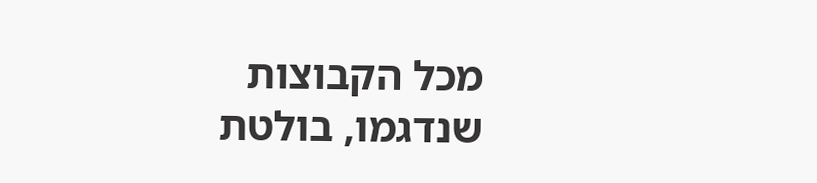מכל הקבוצות שנדגמו, בולטת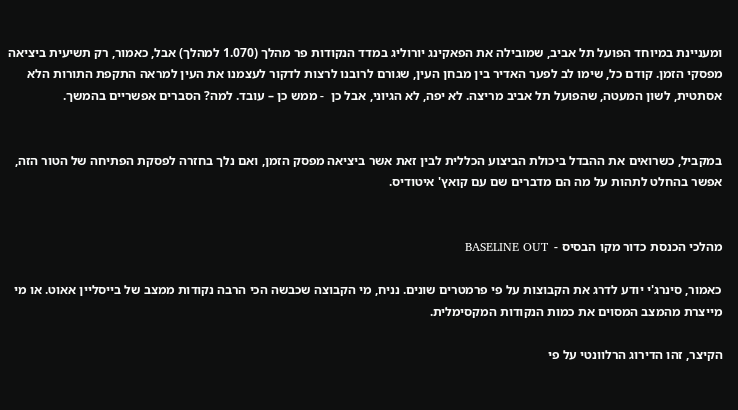ומעניינת במיוחד הפועל תל אביב, שמובילה את הפאקינג יורוליג במדד הנקודות פר מהלך (1.070 למהלך) אבל, כאמור, רק תשיעית ביציאה מפסקי הזמן. קודם כל, שימו לב לפער האדיר בין מבחן העין, שגורם לרובנו לרצות לדקור לעצמנו את העין למראה התקפת התורות הלא אסתטית, לשון המעטה, שהפועל תל אביב מריצה. לא יפה, לא הגיוני, אבל כן  - ממש כן – עובד. למה? הסברים אפשריים בהמשך.


במקביל, כשרואים את ההבדל ביכולת הביצוע הכללית לבין זאת אשר ביציאה מפסק הזמן, ואם נלך בחזרה לפסקת הפתיחה של הטור הזה, אפשר בהחלט לתהות על מה הם מדברים שם עם קואץ' איטודיס.


מהלכי הכנסת כדור מקו הבסיס -  BASELINE OUT

כאמור, סינרג'י יודע לדרג את הקבוצות על פי פרמטרים שונים. נניח, מי הקבוצה שכבשה הכי הרבה נקודות ממצב של בייסליין אאוט. או מי מייצרת מהמצב המסוים את כמות הנקודות המקסימלית.

הקיצר, זהו הדירוג הרלוונטי על פי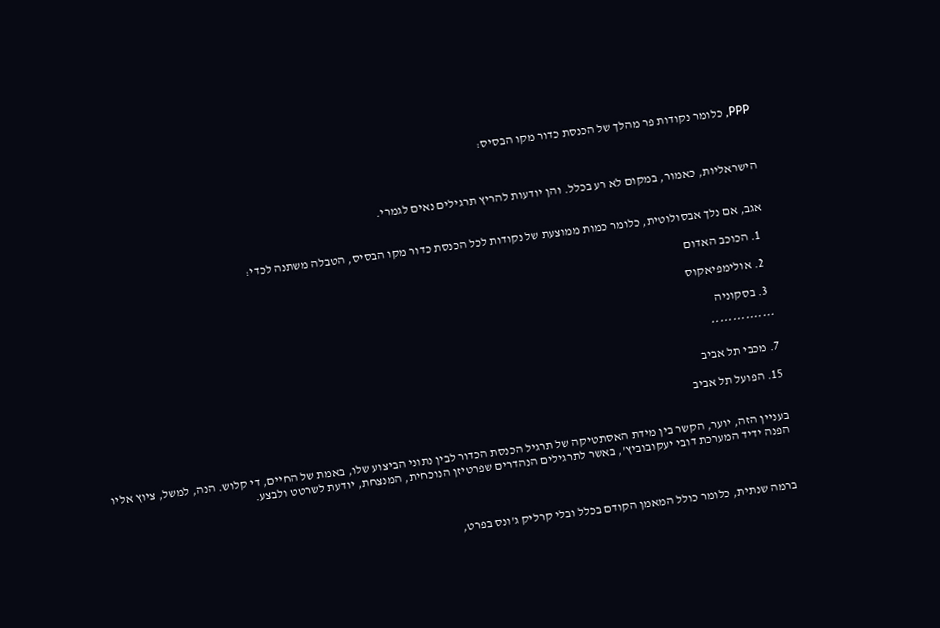PPP, כלומר נקודות פר מהלך של הכנסת כדור מקו הבסיס:



הישראליות, כאמור, במקום לא רע בכלל. והן יודעות להריץ תרגילים נאים לגמרי.


אגב, אם נלך אבסולוטית, כלומר כמות ממוצעת של נקודות לכל הכנסת כדור מקו הבסיס, הטבלה משתנה לכדי:

  1. הכוכב האדום

  2. אולימפיאקוס

  3. בסקוניה

***************

7. מכבי תל אביב

15. הפועל תל אביב


בעניין הזה, יוער, הקשר בין מידת האסתטיקה של תרגיל הכנסת הכדור לבין נתוני הביצוע שלו, באמת של החיים, די קלוש. הנה, למשל, ציוץ אליו הפנה ידיד המערכת דובי יעקובוביץ', באשר לתרגילים הנהדרים שפרטיזן הנוכחית, המנצחת, יודעת לשרטט ולבצע.



ברמה שנתית, כלומר כולל המאמן הקודם בכלל ובלי קרליק ג'ונס בפרט,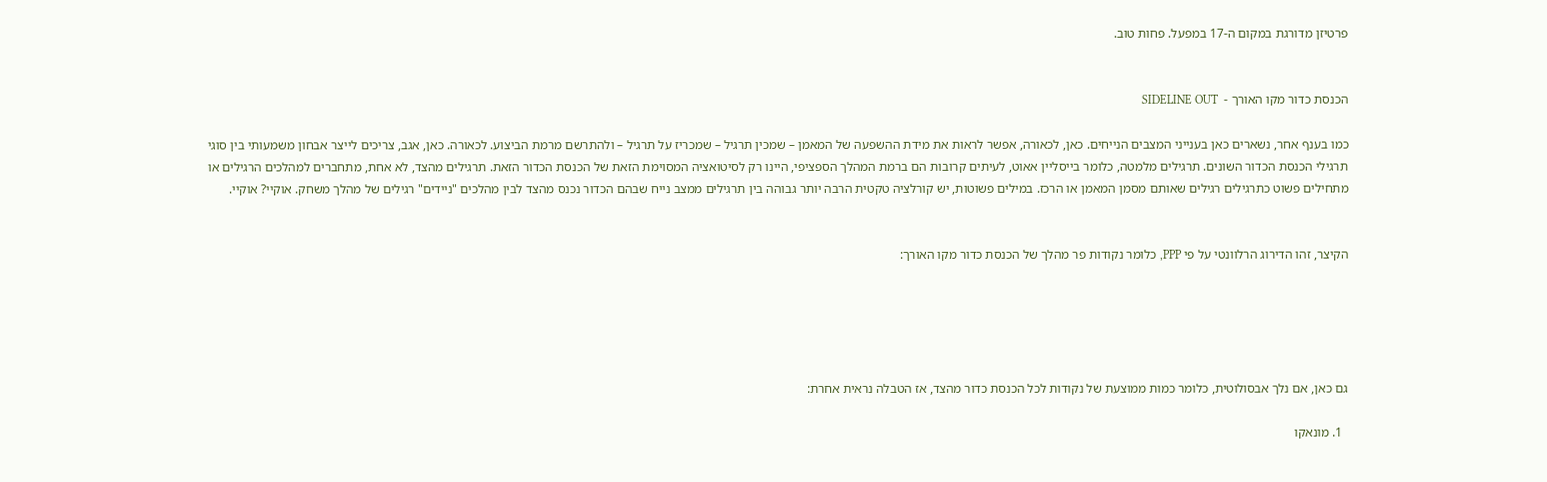פרטיזן מדורגת במקום ה-17 במפעל. פחות טוב.


הכנסת כדור מקו האורך -  SIDELINE OUT

כמו בענף אחר, נשארים כאן בענייני המצבים הנייחים. כאן, לכאורה, אפשר לראות את מידת ההשפעה של המאמן – שמכין תרגיל – שמכריז על תרגיל – ולהתרשם מרמת הביצוע. לכאורה. כאן, אגב, צריכים לייצר אבחון משמעותי בין סוגי תרגילי הכנסת הכדור השונים. תרגילים מלמטה, כלומר בייסליין אאוט, לעיתים קרובות הם ברמת המהלך הספציפי, היינו רק לסיטואציה המסוימת הזאת של הכנסת הכדור הזאת. תרגילים מהצד, לא אחת, מתחברים למהלכים הרגילים או מתחילים פשוט כתרגילים רגילים שאותם מסמן המאמן או הרכז. במילים פשוטות, יש קורלציה טקטית הרבה יותר גבוהה בין תרגילים ממצב נייח שבהם הכדור נכנס מהצד לבין מהלכים "ניידים" רגילים של מהלך משחק. אוקיי? אוקיי.


הקיצר, זהו הדירוג הרלוונטי על פי PPP, כלומר נקודות פר מהלך של הכנסת כדור מקו האורך:





גם כאן, אם נלך אבסולוטית, כלומר כמות ממוצעת של נקודות לכל הכנסת כדור מהצד, אז הטבלה נראית אחרת:

  1. מונאקו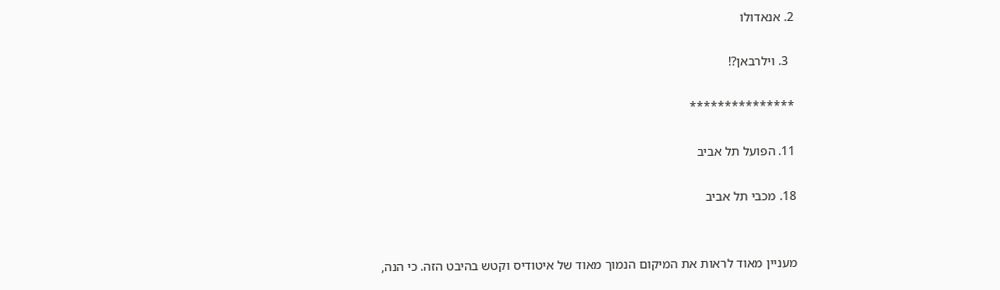2. אנאדולו

  3. וילרבאן?!

***************

11. הפועל תל אביב

18. מכבי תל אביב


מעניין מאוד לראות את המיקום הנמוך מאוד של איטודיס וקטש בהיבט הזה. כי הנה,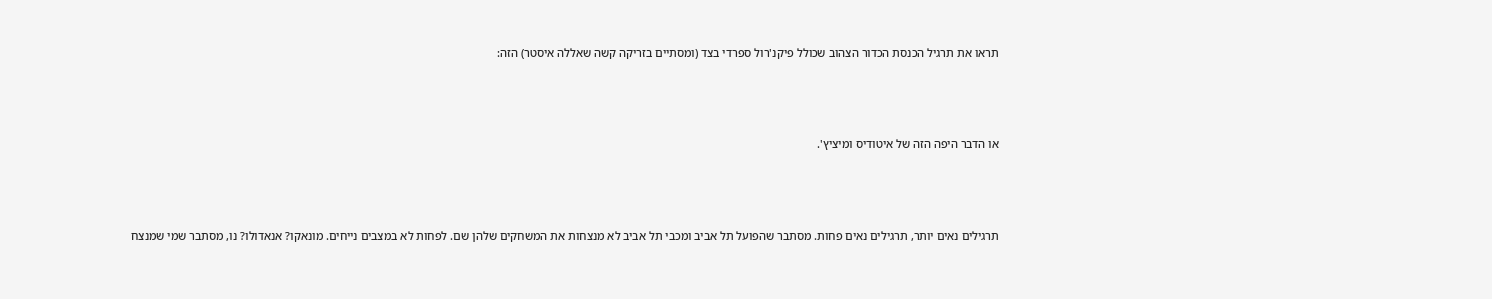תראו את תרגיל הכנסת הכדור הצהוב שכולל פיקנ'רול ספרדי בצד (ומסתיים בזריקה קשה שאללה איסטר) הזה:



או הדבר היפה הזה של איטודיס ומיציץ'.



תרגילים נאים יותר, תרגילים נאים פחות. מסתבר שהפועל תל אביב ומכבי תל אביב לא מנצחות את המשחקים שלהן שם. לפחות לא במצבים נייחים. מונאקו? אנאדולו? נו, מסתבר שמי שמנצח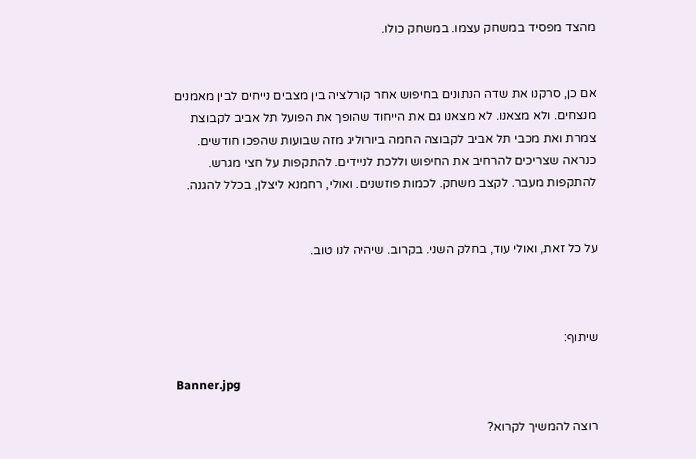מהצד מפסיד במשחק עצמו. במשחק כולו.


אם כן, סרקנו את שדה הנתונים בחיפוש אחר קורלציה בין מצבים נייחים לבין מאמנים מנצחים. ולא מצאנו. לא מצאנו גם את הייחוד שהופך את הפועל תל אביב לקבוצת צמרת ואת מכבי תל אביב לקבוצה החמה ביורוליג מזה שבועות שהפכו חודשים. כנראה שצריכים להרחיב את החיפוש וללכת לניידים. להתקפות על חצי מגרש. להתקפות מעבר. לקצב משחק. לכמות פוזשנים. ואולי, רחמנא ליצלן, בכלל להגנה.


על כל זאת, ואולי עוד, בחלק השני. בקרוב. שיהיה לנו טוב.



שיתוף:

Banner.jpg

רוצה להמשיך לקרוא?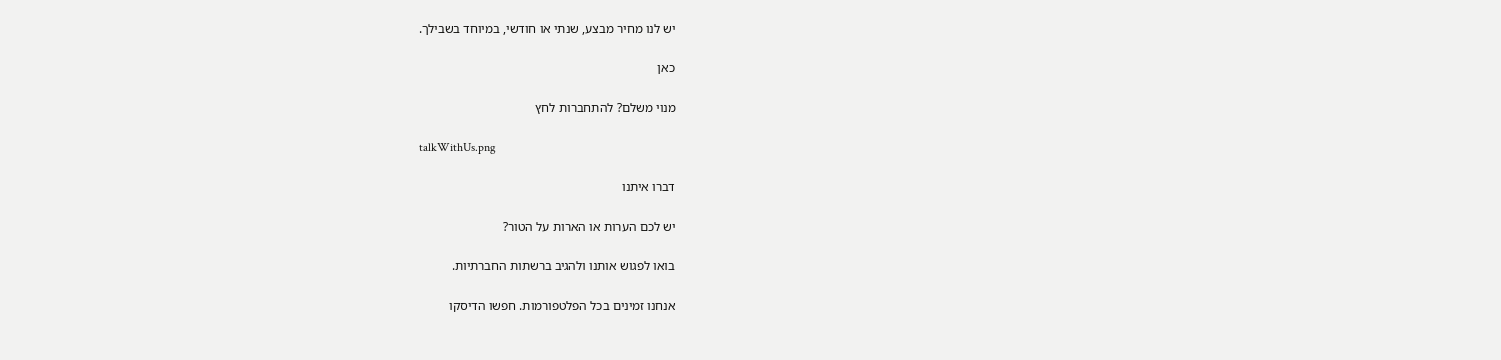יש לנו מחיר מבצע, שנתי או חודשי, במיוחד בשבילך.

כאן

מנוי משלם? להתחברות לחץ

talkWithUs.png

דברו איתנו

יש לכם הערות או הארות על הטור?

בואו לפגוש אותנו ולהגיב ברשתות החברתיות.

אנחנו זמינים בכל הפלטפורמות. חפשו הדיסקו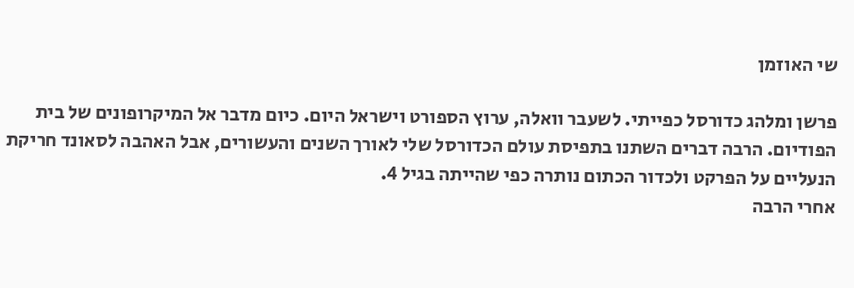שי האוזמן

פרשן ומלהג כדורסל כפייתי. לשעבר וואלה, ערוץ הספורט וישראל היום. כיום מדבר אל המיקרופונים של בית הפודיום. הרבה דברים השתנו בתפיסת עולם הכדורסל שלי לאורך השנים והעשורים, אבל האהבה לסאונד חריקת הנעליים על הפרקט ולכדור הכתום נותרה כפי שהייתה בגיל 4.
אחרי הרבה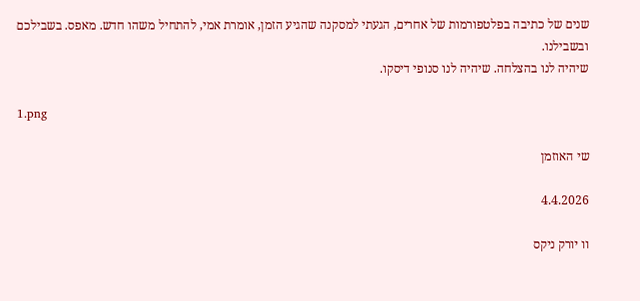שנים של כתיבה בפלטפורמות של אחרים, הגעתי למסקנה שהגיע הזמן, אומרת אמי, להתחיל משהו חדש. מאפס. בשבילכם ובשבילנו.
שיהיה לנו בהצלחה. שיהיה לנו סנופי דיסקו.

1.png

שי האוזמן

4.4.2026

וו יורק ניקס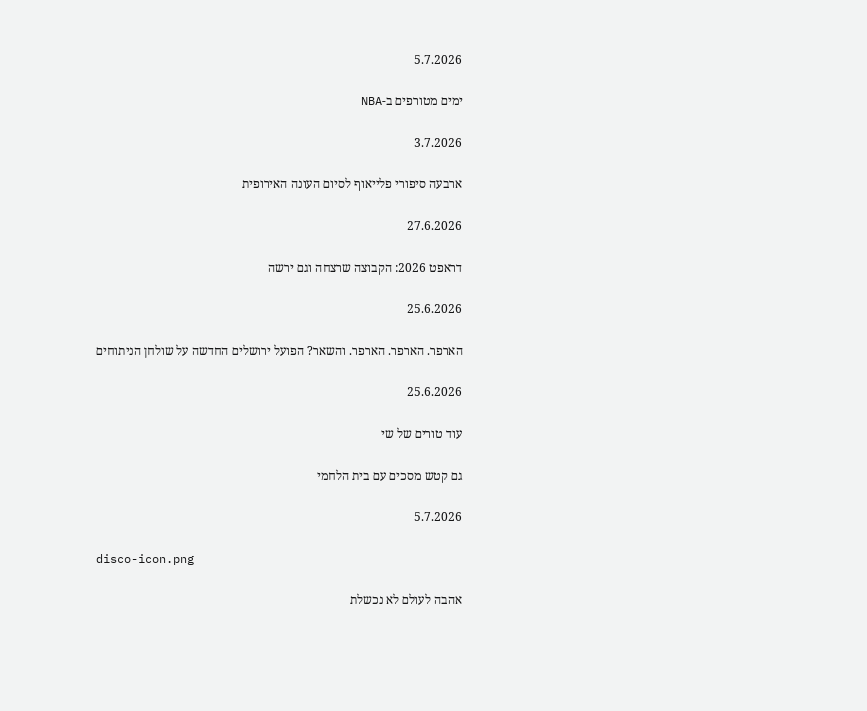5.7.2026

ימים מטורפים ב-NBA

3.7.2026

ארבעה סיפורי פלייאוף לסיום העונה האירופית

27.6.2026

דראפט 2026: הקבוצה שרצחה וגם ירשה

25.6.2026

הארפר. הארפר. הארפר. והשאר? הפועל ירושלים החדשה על שולחן הניתוחים

25.6.2026

עוד טורים של שי

גם קטש מסכים עם בית הלחמי

5.7.2026

disco-icon.png

אהבה לעולם לא נכשלת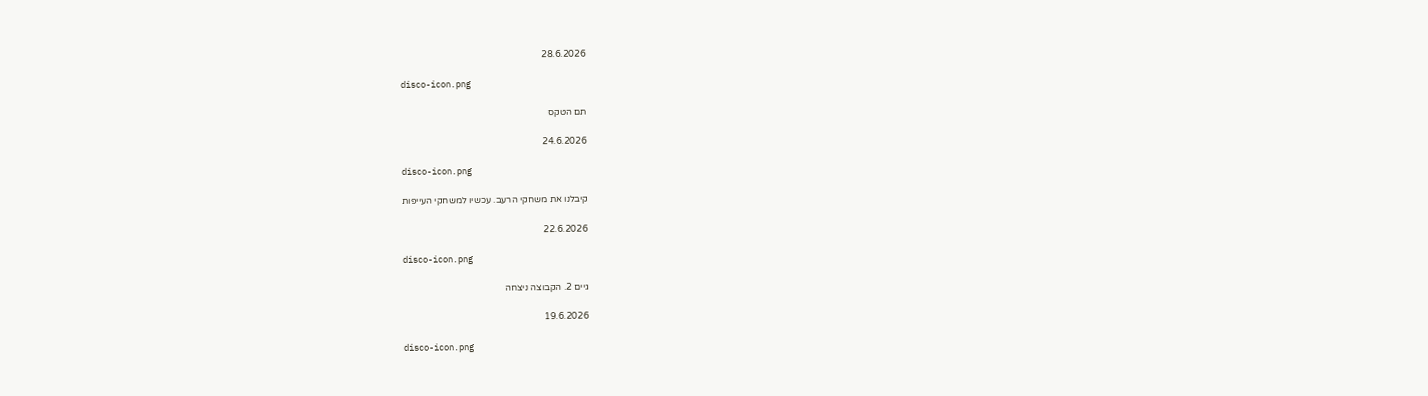28.6.2026

disco-icon.png

תם הטקס

24.6.2026

disco-icon.png

קיבלנו את משחקי הרעב. עכשיו למשחקי העייפות

22.6.2026

disco-icon.png

גיים 2. הקבוצה ניצחה

19.6.2026

disco-icon.png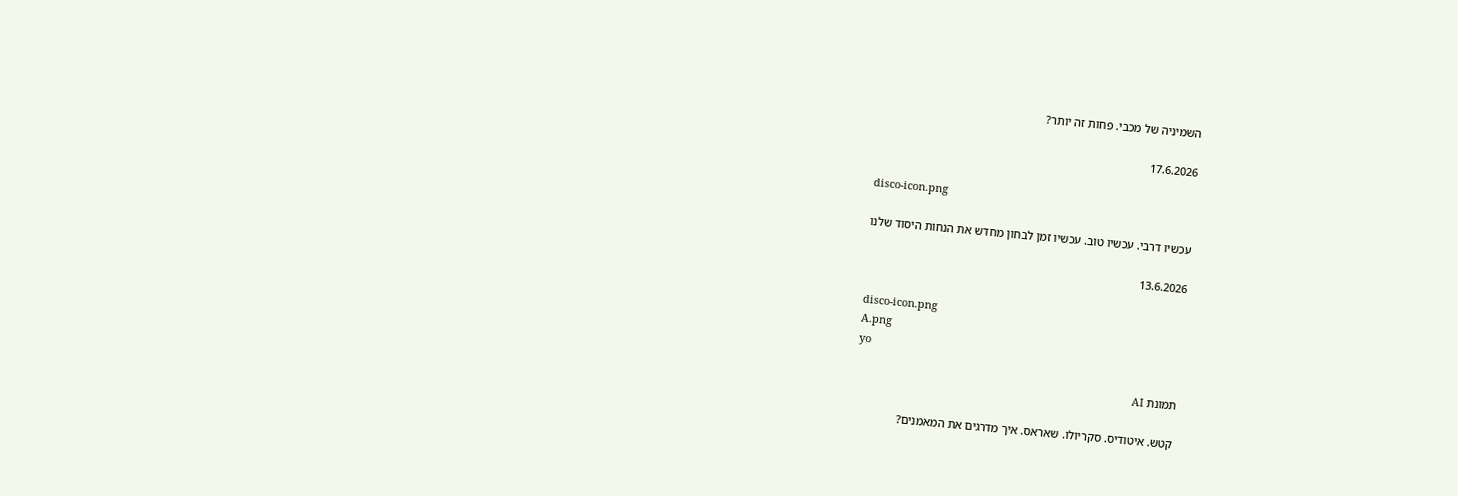השמיניה של מכבי. פחות זה יותר?

17.6.2026

disco-icon.png

עכשיו דרבי. עכשיו טוב. עכשיו זמן לבחון מחדש את הנחות היסוד שלנו

13.6.2026

disco-icon.png
A.png
yo

תמונת AI

קטש. איטודיס. סקריולו. שאראס. איך מדרגים את המאמנים?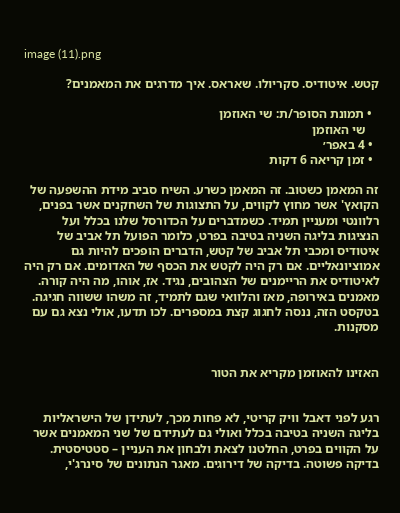image (11).png

קטש. איטודיס. סקריולו. שאראס. איך מדרגים את המאמנים?

  • תמונת הסופר/ת: שי האוזמן
    שי האוזמן
  • 4 באפר׳
  • זמן קריאה 6 דקות

זה המאמן כשטוב. זה המאמן כשרע. השיח סביב מידת ההשפעה של הקואץ' אשר מחוץ לקווים, על התצוגות של השחקנים אשר בפנים, רלוונטי ומעניין תמיד. כשמדברים על הכדורסל שלנו בכלל ועל הנציגות בליגה השניה בטיבה בפרט, כלומר הפועל תל אביב של איטודיס ומכבי תל אביב של קטש, הדברים הופכים להיות גם אמוציונאליים. אם רק היה לקטש את הכסף של האדומים. אם רק היה לאיטודיס את הריימנים של הצהובים, נגיד. אז, אוהו, מה היה קורה. מאמנים באירופה, מאז והלוואי שגם לתמיד, זה משהו ששווה חגיגה. בטקסט הזה, ננסה לחגוג קצת במספרים. לכו תדעו, אולי נצא גם עם מסקנות.


האזינו להאוזמן מקריא את הטור


רגע לפני דאבל וויק קריטי, לא פחות מכך, לעתידן של הישראליות בליגה השניה בטיבה בכלל ואולי גם לעתידם של שני המאמנים אשר על הקווים בפרט, החלטנו לצאת ולבחון את העניין – סטטיסטית. בדיקה פשוטה. בדיקה של דירוגים. מאגר הנתונים של סינרג'י,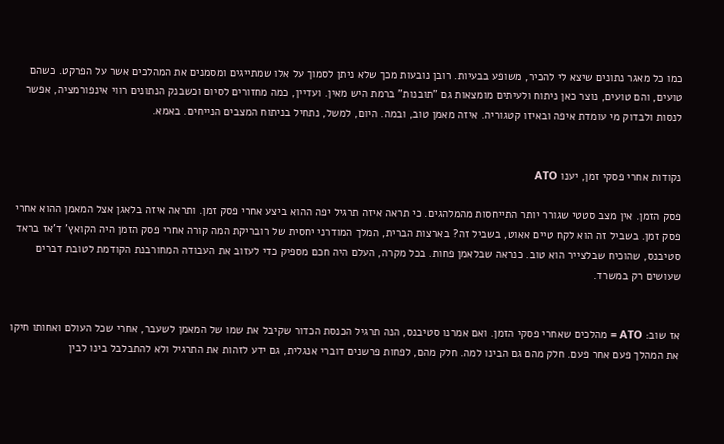כמו כל מאגר נתונים שיצא לי להכיר, משופע בבעיות. רובן נובעות מכך שלא ניתן לסמוך על אלו שמתייגים ומסמנים את המהלכים אשר על הפרקט. כשהם טועים, והם טועים, נוצר כאן ניתוח ולעיתים מומצאות גם "תובנות" ברמת היש מאין. ועדיין, כמה מחזורים לסיום וכשבנק הנתונים רווי אינפורמציה, אפשר לנסות ולבדוק מי עומדת איפה ובאיזו קטגוריה. איזה מאמן טוב, ובמה. היום, למשל, נתחיל בניתוח המצבים הנייחים. באמא.


נקודות אחרי פסקי זמן, יענו ATO

פסק הזמן. אין מצב סטטי שגורר יותר התייחסות מהמלהגים. כי תראה איזה תרגיל יפה ההוא ביצע אחרי פסק זמן. ותראה איזה בלאגן אצל המאמן ההוא אחרי פסק זמן. בשביל זה הוא לקח טיים אאוט, בשביל זה? בארצות הברית, המלך המודרני יחסית של רובריקת המה קורה אחרי פסק הזמן היה הקואץ' ד'אז בראד סטיבנס, שהוכיח שבלצייר הוא טוב. כנראה שבלאמן פחות. בכל מקרה, העלם היה חכם מספיק כדי לעזוב את העבודה המחורבנת הקודמת לטובת דברים שעושים רק במשרד.


אז שוב: ATO = מהלכים שאחרי פסקי הזמן. ואם אמרנו סטיבנס, הנה תרגיל הכנסת הכדור שקיבל את שמו של המאמן לשעבר, אחרי שכל העולם ואחותו חיקו את המהלך פעם אחר פעם. חלק מהם גם הבינו למה. חלק מהם, לפחות פרשנים דוברי אנגלית, גם ידע לזהות את התרגיל ולא להתבלבל בינו לבין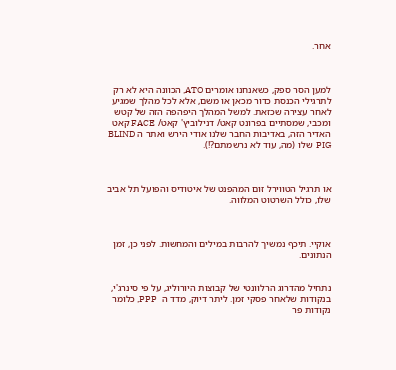אחר.



למען הסר ספק, כשאנחנו אומרים ATO, הכוונה היא לא רק לתרגילי הכנסת כדור מכאן או משם, אלא לכל מהלך שמגיע לאחר עצירה שכזאת. למשל המהלך היפהפה הזה של קטש ומכבי, שמסתיים בפרונט קאט/ דנילוביץ' קאט/ FACE קאט האדיר הזה, באדיבות החבר שלנו אודי הירש ואתר ה BLIND PIG  שלו (מה, עוד לא נרשמתם?!).



או תרגיל הטווירל זום המהפנט של איטודיס והפועל תל אביב שלו, כולל השרטוט המלווה.



אוקיי. תיכף נמשיך להרבות במילים והמחשות. לפני כן, זמן הנתונים.


נתחיל מהדרוג הרלוונטי של קבוצות היורוליג, על פי סינרג'י, בנקודות שלאחר פסקי זמן. ליתר דיוק, מדד ה  PPP, כלומר נקודות פר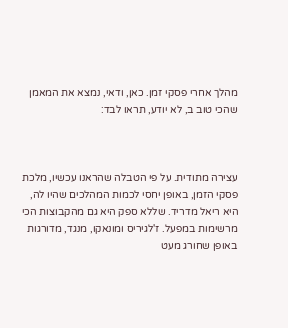מהלך אחרי פסקי זמן. כאן, ודאי, נמצא את המאמן שהכי טוב ב, לא יודע, תראו לבד:



עצירה מתודית. על פי הטבלה שהראנו עכשיו, מלכת פסקי הזמן, באופן יחסי לכמות המהלכים שהיו לה, היא ריאל מדריד. שללא ספק היא גם מהקבוצות הכי מרשימות במפעל. ז'לגיריס ומונאקו, מנגד, מדורגות באופן שחורג מעט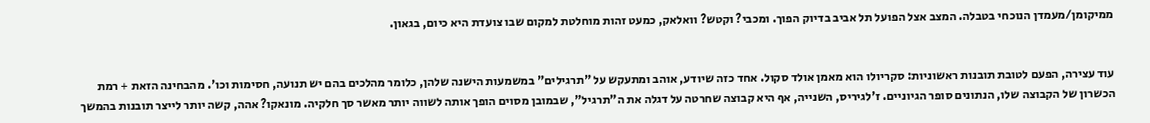ממיקומן/מעמדן הנוכחי בטבלה. המצב אצל הפועל תל אביב בדיוק הפוך. ומכבי? וקטש? וואלאק, כמעט זהות מוחלטת למקום שבו צועדת היא כיום, בגאון.


עוד עצירה, הפעם לטובת תובנות ראשוניות: סקריולו הוא מאמן אולד סקול. אחד כזה שיודע, אוהב ומתעקש על "תרגילים" במשמעות הישנה שלהן, כלומר מהלכים בהם יש תנועה, חסימות וכו'. מהבחינה הזאת + רמת הכשרון של הקבוצה שלו, הנתונים סופר הגיוניים. ז'לגיריס, השנייה, אף היא קבוצה שחרטה על דגלה את ה"תרגיל", שבמובן מסוים הופך אותה לשווה יותר מאשר סך חלקיה. מונאקו? אהה, קשה יותר לייצר תובנות בהמשך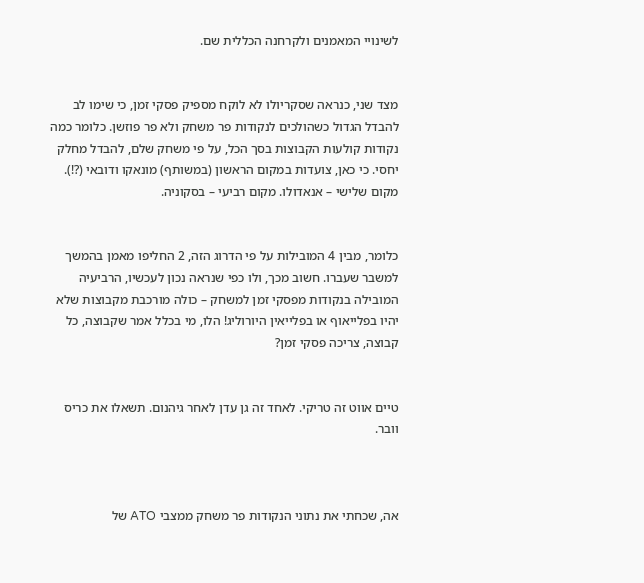לשינויי המאמנים ולקרחנה הכללית שם.


מצד שני, כנראה שסקריולו לא לוקח מספיק פסקי זמן, כי שימו לב להבדל הגדול כשהולכים לנקודות פר משחק ולא פר פוזשן. כלומר כמה נקודות קולעות הקבוצות בסך הכל, על פי משחק שלם, להבדל מחלק יחסי. כי כאן, צועדות במקום הראשון (במשותף) מונאקו ודובאי (?!). מקום שלישי – אנאדולו. מקום רביעי – בסקוניה.


כלומר, מבין 4 המובילות על פי הדרוג הזה, 2 החליפו מאמן בהמשך למשבר שעברו. חשוב מכך, ולו כפי שנראה נכון לעכשיו, הרביעיה המובילה בנקודות מפסקי זמן למשחק – כולה מורכבת מקבוצות שלא יהיו בפלייאוף או בפלייאין היורוליג! הלו, מי בכלל אמר שקבוצה, כל קבוצה, צריכה פסקי זמן?


טיים אווט זה טריקי. לאחד זה גן עדן לאחר גיהנום. תשאלו את כריס וובר.



אה, שכחתי את נתוני הנקודות פר משחק ממצבי ATO של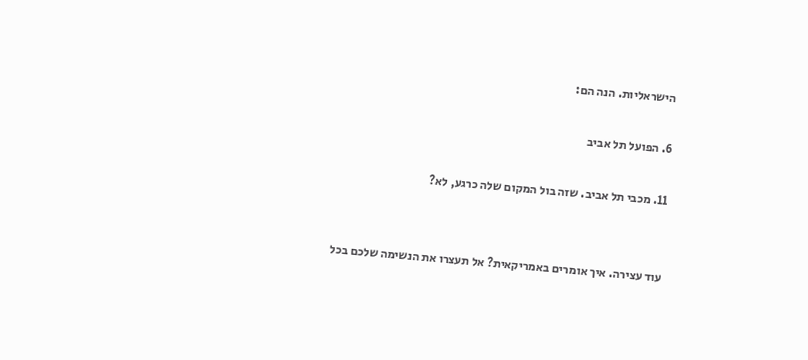הישראליות. הנה הם:

6. הפועל תל אביב

11. מכבי תל אביב. שזה בול המקום שלה כרגע, לא?


עוד עצירה. איך אומרים באמריקאית? אל תעצרו את הנשימה שלכם בכל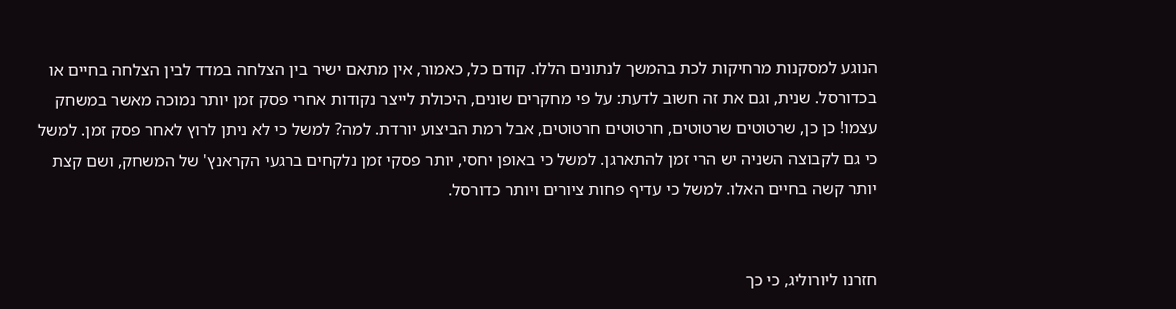הנוגע למסקנות מרחיקות לכת בהמשך לנתונים הללו. קודם כל, כאמור, אין מתאם ישיר בין הצלחה במדד לבין הצלחה בחיים או בכדורסל. שנית, וגם את זה חשוב לדעת: על פי מחקרים שונים, היכולת לייצר נקודות אחרי פסק זמן יותר נמוכה מאשר במשחק עצמו! כן כן, שרטוטים שרטוטים, חרטוטים חרטוטים, אבל רמת הביצוע יורדת. למה? למשל כי לא ניתן לרוץ לאחר פסק זמן. למשל כי גם לקבוצה השניה יש הרי זמן להתארגן. למשל כי באופן יחסי, יותר פסקי זמן נלקחים ברגעי הקראנץ' של המשחק, ושם קצת יותר קשה בחיים האלו. למשל כי עדיף פחות ציורים ויותר כדורסל.


חזרנו ליורוליג, כי כך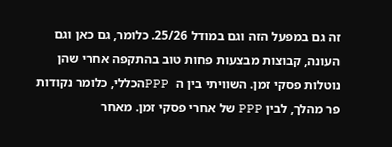זה גם במפעל הזה וגם במודל 25/26. כלומר, גם כאן וגם העונה, קבוצות מבצעות פחות טוב בהתקפה אחרי שהן נוטלות פסקי זמן. השוויתי בין ה  PPPהכללי, כלומר נקודות פר מהלך, לבין PPP של אחרי פסקי זמן. מאחר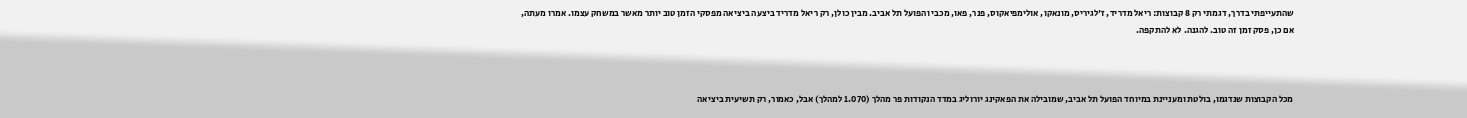שהתעייפתי בדרך, דגמתי רק 8 קבוצות: ריאל מדריד, ז'לגיריס, מונאקו, אולימפיאקוס, פנר, פאו, מכבי והפועל תל אביב. מבין כולן, רק ריאל מדריד ביצעה ביציאה מפסקי הזמן טוב יותר מאשר במשחק עצמו. אמרו מעתה, אם כן, פסק זמן זה טוב. להגנה. לא להתקפה.



מכל הקבוצות שנדגמו, בולטת ומעניינת במיוחד הפועל תל אביב, שמובילה את הפאקינג יורוליג במדד הנקודות פר מהלך (1.070 למהלך) אבל, כאמור, רק תשיעית ביציאה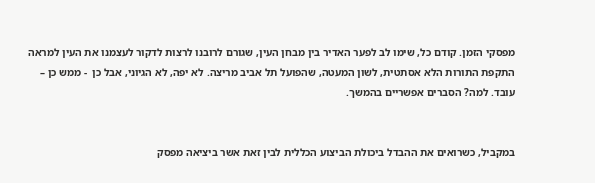מפסקי הזמן. קודם כל, שימו לב לפער האדיר בין מבחן העין, שגורם לרובנו לרצות לדקור לעצמנו את העין למראה התקפת התורות הלא אסתטית, לשון המעטה, שהפועל תל אביב מריצה. לא יפה, לא הגיוני, אבל כן  - ממש כן – עובד. למה? הסברים אפשריים בהמשך.


במקביל, כשרואים את ההבדל ביכולת הביצוע הכללית לבין זאת אשר ביציאה מפסק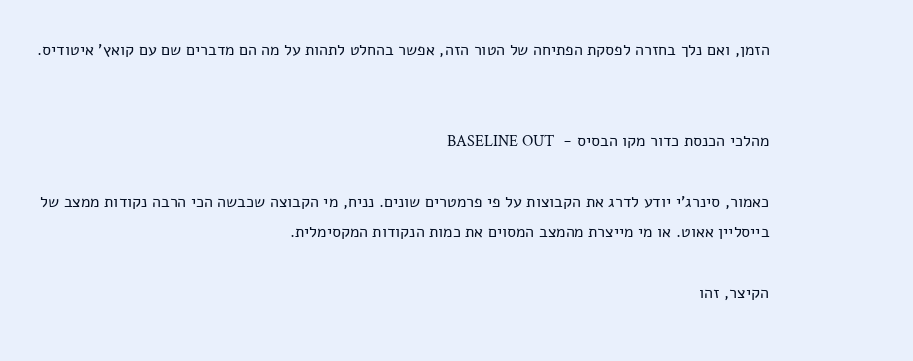הזמן, ואם נלך בחזרה לפסקת הפתיחה של הטור הזה, אפשר בהחלט לתהות על מה הם מדברים שם עם קואץ' איטודיס.


מהלכי הכנסת כדור מקו הבסיס -  BASELINE OUT

כאמור, סינרג'י יודע לדרג את הקבוצות על פי פרמטרים שונים. נניח, מי הקבוצה שכבשה הכי הרבה נקודות ממצב של בייסליין אאוט. או מי מייצרת מהמצב המסוים את כמות הנקודות המקסימלית.

הקיצר, זהו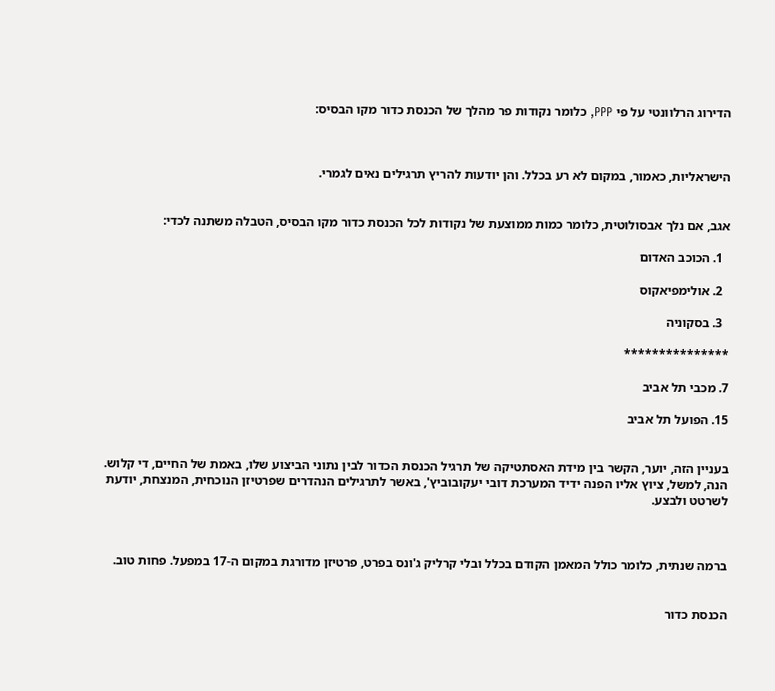הדירוג הרלוונטי על פי PPP, כלומר נקודות פר מהלך של הכנסת כדור מקו הבסיס:



הישראליות, כאמור, במקום לא רע בכלל. והן יודעות להריץ תרגילים נאים לגמרי.


אגב, אם נלך אבסולוטית, כלומר כמות ממוצעת של נקודות לכל הכנסת כדור מקו הבסיס, הטבלה משתנה לכדי:

  1. הכוכב האדום

  2. אולימפיאקוס

  3. בסקוניה

***************

7. מכבי תל אביב

15. הפועל תל אביב


בעניין הזה, יוער, הקשר בין מידת האסתטיקה של תרגיל הכנסת הכדור לבין נתוני הביצוע שלו, באמת של החיים, די קלוש. הנה, למשל, ציוץ אליו הפנה ידיד המערכת דובי יעקובוביץ', באשר לתרגילים הנהדרים שפרטיזן הנוכחית, המנצחת, יודעת לשרטט ולבצע.



ברמה שנתית, כלומר כולל המאמן הקודם בכלל ובלי קרליק ג'ונס בפרט, פרטיזן מדורגת במקום ה-17 במפעל. פחות טוב.


הכנסת כדור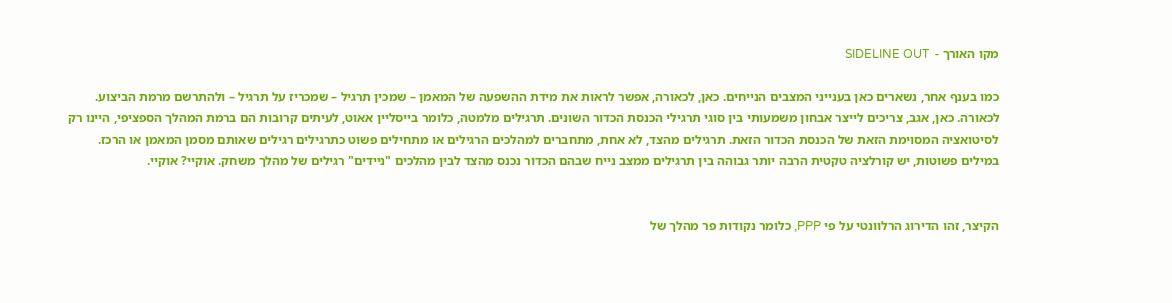מקו האורך -  SIDELINE OUT

כמו בענף אחר, נשארים כאן בענייני המצבים הנייחים. כאן, לכאורה, אפשר לראות את מידת ההשפעה של המאמן – שמכין תרגיל – שמכריז על תרגיל – ולהתרשם מרמת הביצוע. לכאורה. כאן, אגב, צריכים לייצר אבחון משמעותי בין סוגי תרגילי הכנסת הכדור השונים. תרגילים מלמטה, כלומר בייסליין אאוט, לעיתים קרובות הם ברמת המהלך הספציפי, היינו רק לסיטואציה המסוימת הזאת של הכנסת הכדור הזאת. תרגילים מהצד, לא אחת, מתחברים למהלכים הרגילים או מתחילים פשוט כתרגילים רגילים שאותם מסמן המאמן או הרכז. במילים פשוטות, יש קורלציה טקטית הרבה יותר גבוהה בין תרגילים ממצב נייח שבהם הכדור נכנס מהצד לבין מהלכים "ניידים" רגילים של מהלך משחק. אוקיי? אוקיי.


הקיצר, זהו הדירוג הרלוונטי על פי PPP, כלומר נקודות פר מהלך של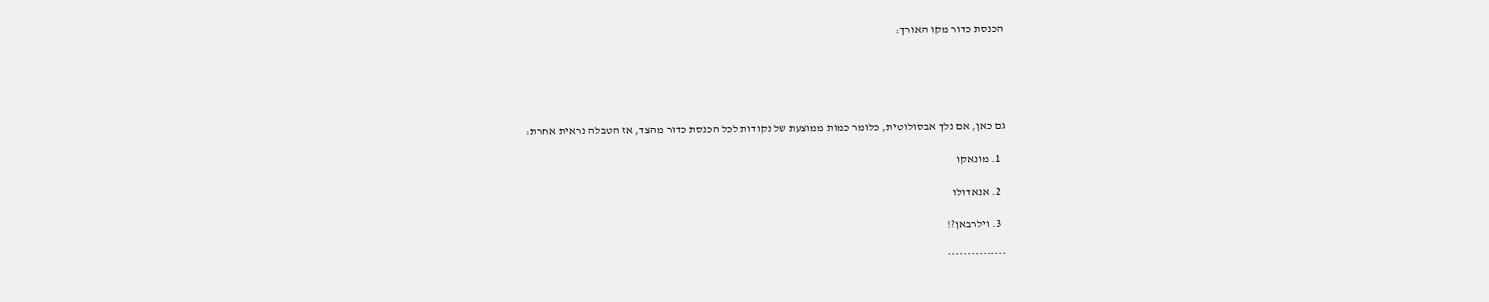הכנסת כדור מקו האורך:





גם כאן, אם נלך אבסולוטית, כלומר כמות ממוצעת של נקודות לכל הכנסת כדור מהצד, אז הטבלה נראית אחרת:

  1. מונאקו

  2. אנאדולו

  3. וילרבאן?!

***************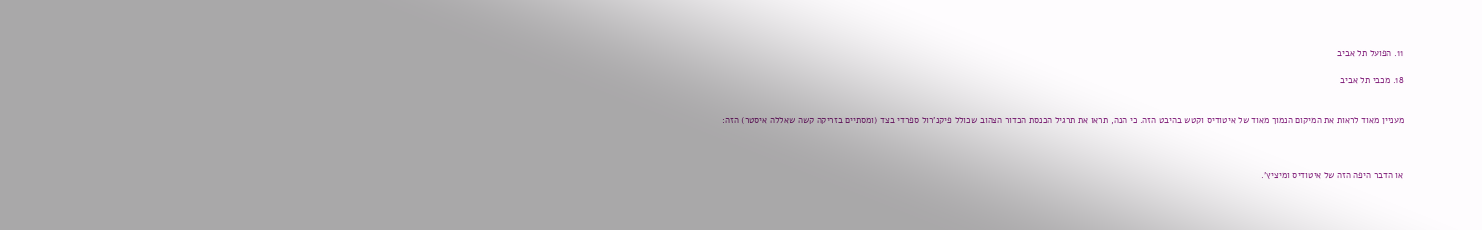11. הפועל תל אביב

18. מכבי תל אביב


מעניין מאוד לראות את המיקום הנמוך מאוד של איטודיס וקטש בהיבט הזה. כי הנה, תראו את תרגיל הכנסת הכדור הצהוב שכולל פיקנ'רול ספרדי בצד (ומסתיים בזריקה קשה שאללה איסטר) הזה:



או הדבר היפה הזה של איטודיס ומיציץ'.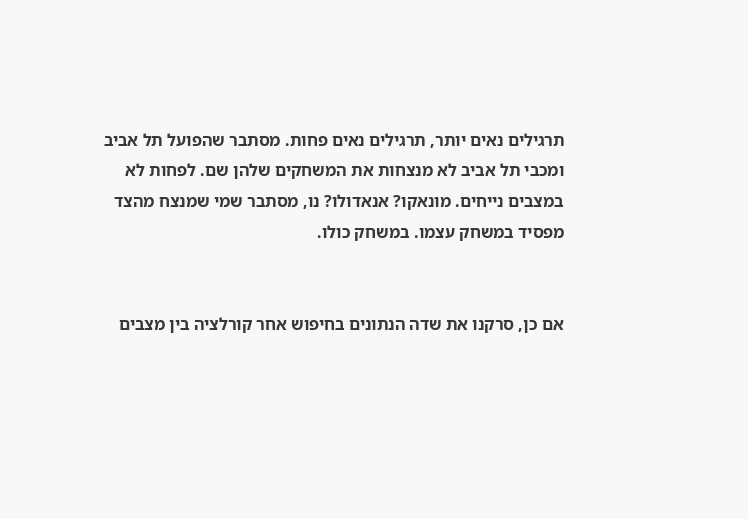תרגילים נאים יותר, תרגילים נאים פחות. מסתבר שהפועל תל אביב ומכבי תל אביב לא מנצחות את המשחקים שלהן שם. לפחות לא במצבים נייחים. מונאקו? אנאדולו? נו, מסתבר שמי שמנצח מהצד מפסיד במשחק עצמו. במשחק כולו.


אם כן, סרקנו את שדה הנתונים בחיפוש אחר קורלציה בין מצבים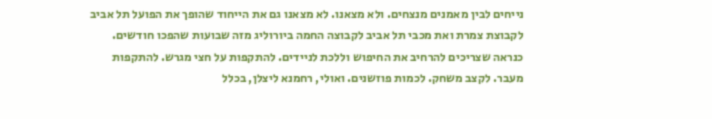נייחים לבין מאמנים מנצחים. ולא מצאנו. לא מצאנו גם את הייחוד שהופך את הפועל תל אביב לקבוצת צמרת ואת מכבי תל אביב לקבוצה החמה ביורוליג מזה שבועות שהפכו חודשים. כנראה שצריכים להרחיב את החיפוש וללכת לניידים. להתקפות על חצי מגרש. להתקפות מעבר. לקצב משחק. לכמות פוזשנים. ואולי, רחמנא ליצלן, בכלל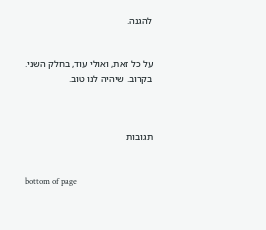להגנה.


על כל זאת, ואולי עוד, בחלק השני. בקרוב. שיהיה לנו טוב.



תגובות


bottom of page